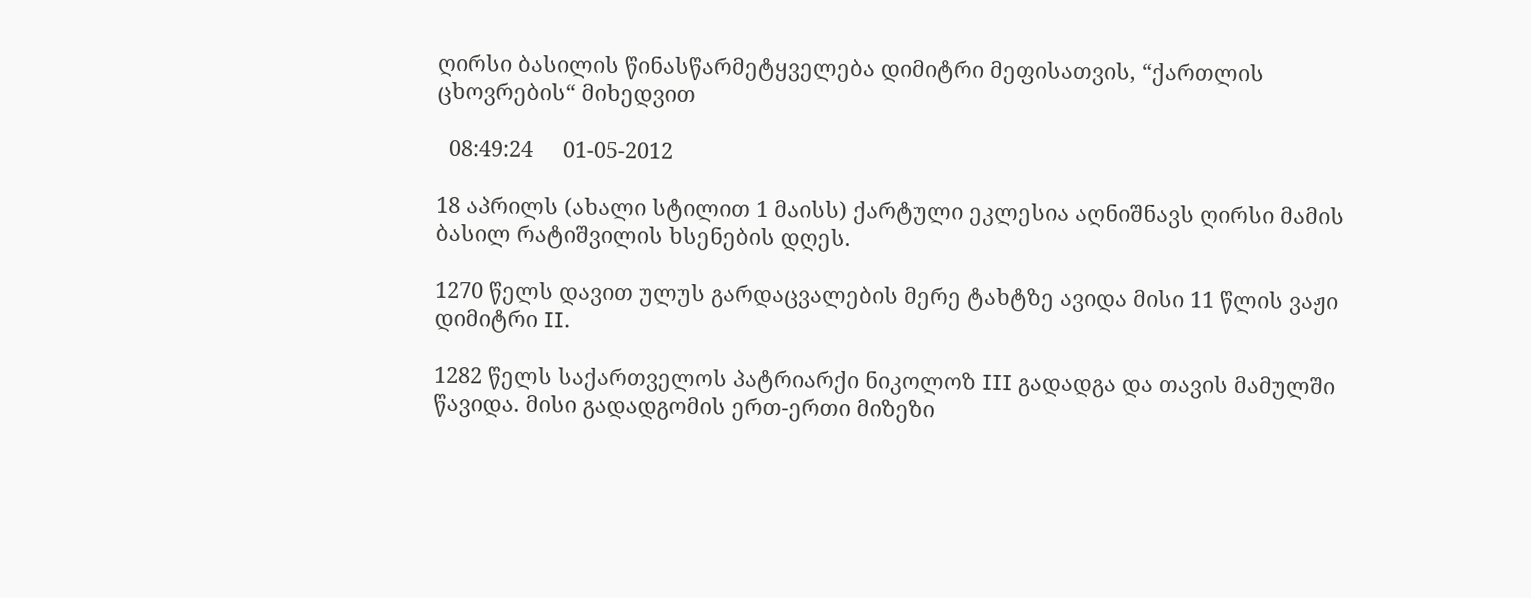ღირსი ბასილის წინასწარმეტყველება დიმიტრი მეფისათვის, “ქართლის ცხოვრების“ მიხედვით

  08:49:24     01-05-2012

18 აპრილს (ახალი სტილით 1 მაისს) ქარტული ეკლესია აღნიშნავს ღირსი მამის ბასილ რატიშვილის ხსენების დღეს.

1270 წელს დავით ულუს გარდაცვალების მერე ტახტზე ავიდა მისი 11 წლის ვაჟი დიმიტრი II.

1282 წელს საქართველოს პატრიარქი ნიკოლოზ III გადადგა და თავის მამულში წავიდა. მისი გადადგომის ერთ-ერთი მიზეზი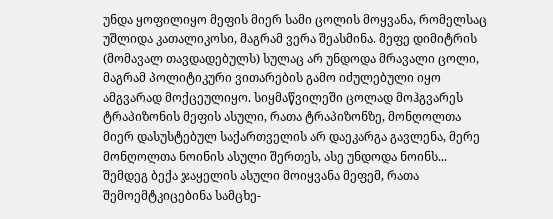უნდა ყოფილიყო მეფის მიერ სამი ცოლის მოყვანა, რომელსაც უშლიდა კათალიკოსი, მაგრამ ვერა შეასმინა. მეფე დიმიტრის (მომავალ თავდადებულს) სულაც არ უნდოდა მრავალი ცოლი, მაგრამ პოლიტიკური ვითარების გამო იძულებული იყო ამგვარად მოქცეულიყო. სიყმაწვილეში ცოლად მოჰგვარეს ტრაპიზონის მეფის ასული, რათა ტრაპიზონზე, მონღოლთა მიერ დასუსტებულ საქართველის არ დაეკარგა გავლენა, მერე მონღოლთა ნოინის ასული შერთეს, ასე უნდოდა ნოინს... შემდეგ ბექა ჯაყელის ასული მოიყვანა მეფემ, რათა შემოემტკიცებინა სამცხე-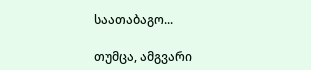საათაბაგო...

თუმცა, ამგვარი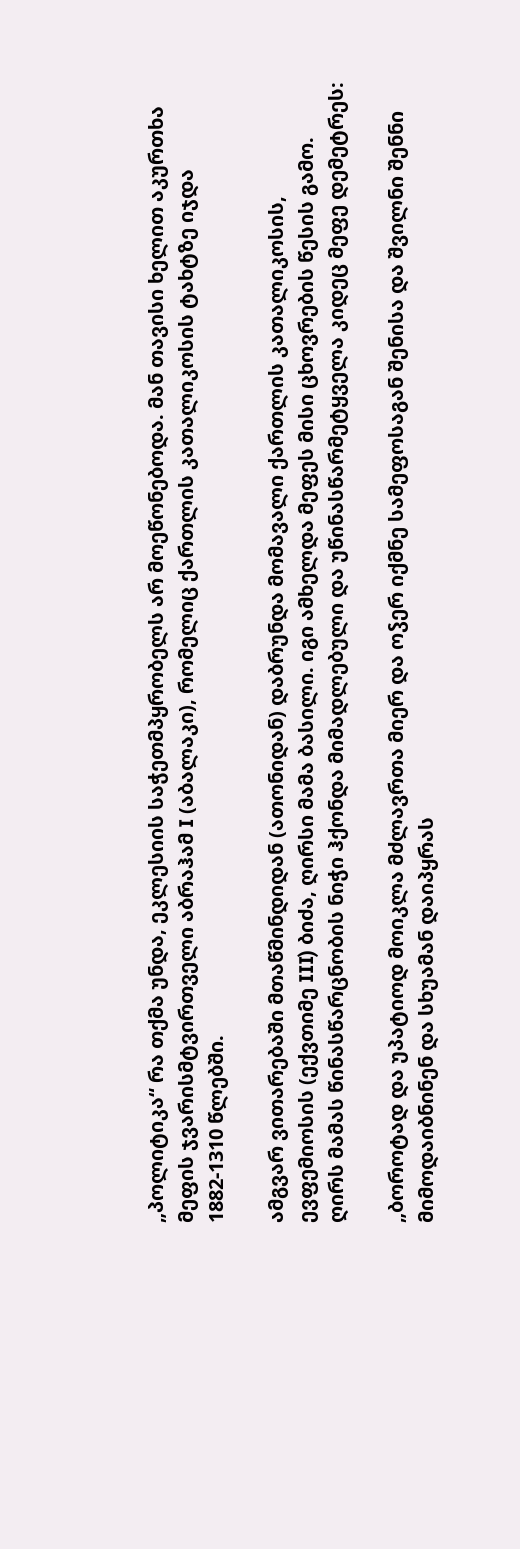„პოლიტიკა“ რა თქმა უნდა, ეკლესიის საჭეთმპყრობელს არ მოეწონებოდა. მან თავისი ხელით აკურთხა მეფის ჯვარისმტვირთველი აბრაჰამ I (აბალაკი), რომელიც ქართლის კათალიკოსის ტახტზე იჯდა 1882-1310 წლებში.

ამგვარ ვითარებაში მთაწმინდიდან (ათონიდან) დაბრუნდა მომავალი ქართლის კათალიკოსის, ევფემიოსის (ექვთიმე III) ბიძა, ღირსი მამა ბასილი. იგი ამხელდა მეფეს მისი ცხოვრების წესის გამო. ღირს მამას წინასწარცნობის ნიჭი ჰქონდა მიმადლებული და უწინასწარმეტყველა კიდეც მეფე დემეტრეს:

„ბოროტად და უპატიოდ მოიკლა მძლავრთა მიერ და ოჴერ იქმნე სამეფოსაგან შენისა და შვილნი შენნი მიმოდაიბნინენ და სხუამან დაიპყრას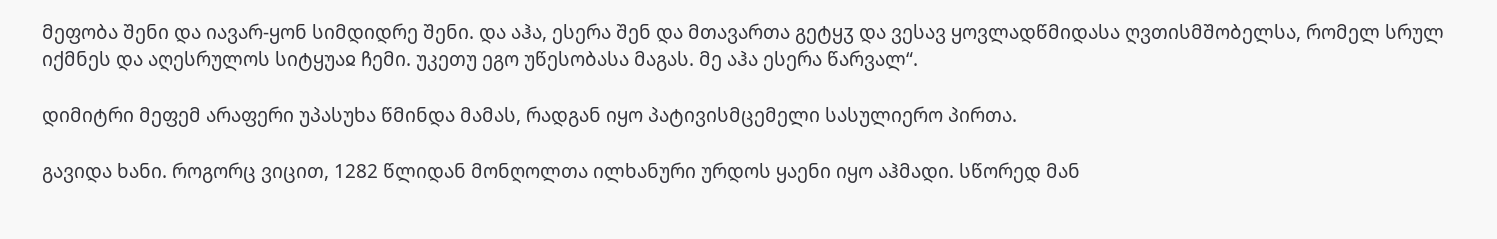მეფობა შენი და იავარ-ყონ სიმდიდრე შენი. და აჰა, ესერა შენ და მთავართა გეტყჳ და ვესავ ყოვლადწმიდასა ღვთისმშობელსა, რომელ სრულ იქმნეს და აღესრულოს სიტყუაჲ ჩემი. უკეთუ ეგო უწესობასა მაგას. მე აჰა ესერა წარვალ“.

დიმიტრი მეფემ არაფერი უპასუხა წმინდა მამას, რადგან იყო პატივისმცემელი სასულიერო პირთა.

გავიდა ხანი. როგორც ვიცით, 1282 წლიდან მონღოლთა ილხანური ურდოს ყაენი იყო აჰმადი. სწორედ მან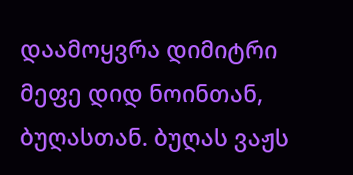დაამოყვრა დიმიტრი მეფე დიდ ნოინთან, ბუღასთან. ბუღას ვაჟს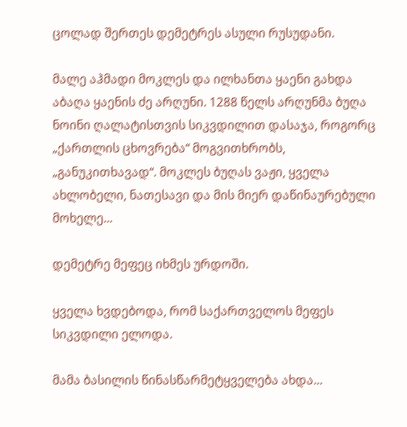ცოლად შერთეს დემეტრეს ასული რუსუდანი.

მალე აჰმადი მოკლეს და ილხანთა ყაენი გახდა აბაღა ყაენის ძე არღუნი. 1288 წელს არღუნმა ბუღა ნოინი ღალატისთვის სიკვდილით დასაჯა, როგორც  „ქართლის ცხოვრება“ მოგვითხრობს, „განუკითხავად“. მოკლეს ბუღას ვაჟი, ყველა ახლობელი, ნათესავი და მის მიერ დაწინაურებული მოხელე...

დემეტრე მეფეც იხმეს ურდოში.

ყველა ხვდებოდა, რომ საქართველოს მეფეს სიკვდილი ელოდა.

მამა ბასილის წინასწარმეტყველება ახდა...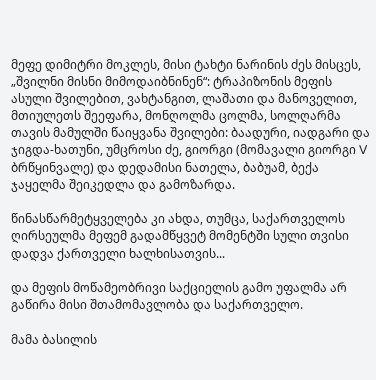მეფე დიმიტრი მოკლეს, მისი ტახტი ნარინის ძეს მისცეს, „შვილნი მისნი მიმოდაიბნინენ“: ტრაპიზონის მეფის ასული შვილებით, ვახტანგით, ლაშათი და მანოველით, მთიულეთს შეეფარა, მონღოლმა ცოლმა, სოლღარმა თავის მამულში წაიყვანა შვილები: ბაადური, იადგარი და ჯიგდა-ხათუნი, უმცროსი ძე, გიორგი (მომავალი გიორგი V ბრწყინვალე) და დედამისი ნათელა, ბაბუამ, ბექა ჯაყელმა შეიკედლა და გამოზარდა.

წინასწარმეტყველება კი ახდა, თუმცა, საქართველოს ღირსეულმა მეფემ გადამწყვეტ მომენტში სული თვისი დადვა ქართველი ხალხისათვის...

და მეფის მოწამეობრივი საქციელის გამო უფალმა არ გაწირა მისი შთამომავლობა და საქართველო.

მამა ბასილის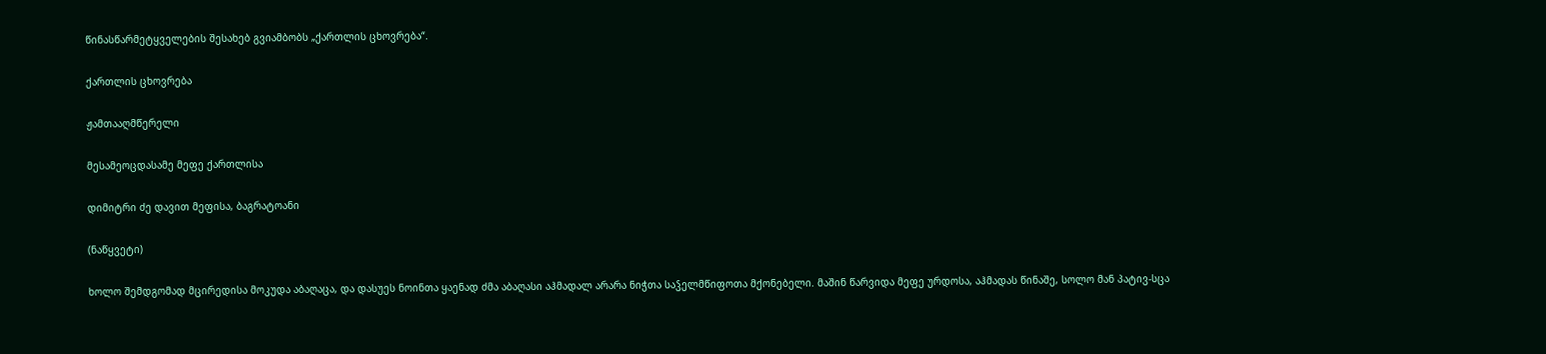წინასწარმეტყველების შესახებ გვიამბობს „ქართლის ცხოვრება“.

ქართლის ცხოვრება

ჟამთააღმწერელი

მესამეოცდასამე მეფე ქართლისა

დიმიტრი ძე დავით მეფისა, ბაგრატოანი

(ნაწყვეტი)

ხოლო შემდგომად მცირედისა მოკუდა აბაღაცა, და დასუეს ნოინთა ყაენად ძმა აბაღასი აჰმადალ არარა ნიჭთა საჴელმწიფოთა მქონებელი. მაშინ წარვიდა მეფე ურდოსა, აჰმადას წინაშე, სოლო მან პატივ-სცა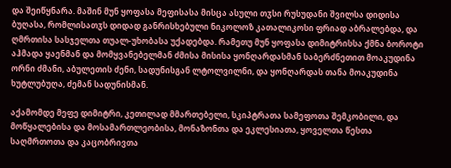და შეიწყნარა. მაშინ მუნ ყოფასა მეფისასა მისცა ასული თჳსი რუსუდანი შვილსა დიდისა ბუღასა, რომლისათჳს დიდად განრისხებული ნიკოლოზ კათალიკოსი ფრიად აბრალებდა, და ღმრთისა სასჯელთა თუალ-უხობასა უქადებდა. რამეთუ მუნ ყოფასა დიმიტრისსა ქმნა ბოროტი აჰმადა ყაენმან და მომყვანებელმან ძმისა მისისა ყონღარდასმან საბერძნეთით მოაკუდინა ორნი ძმანი, აბულეთის ძენი, სადუნისგან ლტოლვილნი, და ყონღარდას თანა მოაკუდინა ხუტლუბუღა, ძემან სადუნისმან.

აქამომდე მეფე დიმიტრი, კეთილად მმართებელი, სკიპტრათა სამეფოთა შემკობილი, და მოწყალებისა და მოსამართლეობისა, მონაზონთა და ეკლესიათა, ყოველთა წესთა საღმრთოთა და კაცობრივთა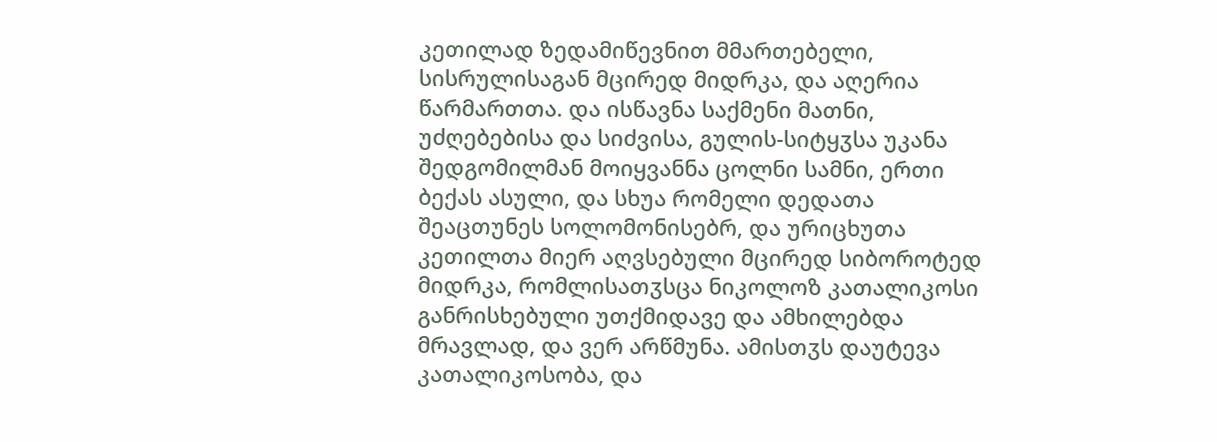კეთილად ზედამიწევნით მმართებელი, სისრულისაგან მცირედ მიდრკა, და აღერია წარმართთა. და ისწავნა საქმენი მათნი, უძღებებისა და სიძვისა, გულის-სიტყჳსა უკანა შედგომილმან მოიყვანნა ცოლნი სამნი, ერთი ბექას ასული, და სხუა რომელი დედათა შეაცთუნეს სოლომონისებრ, და ურიცხუთა კეთილთა მიერ აღვსებული მცირედ სიბოროტედ მიდრკა, რომლისათჳსცა ნიკოლოზ კათალიკოსი განრისხებული უთქმიდავე და ამხილებდა მრავლად, და ვერ არწმუნა. ამისთჳს დაუტევა კათალიკოსობა, და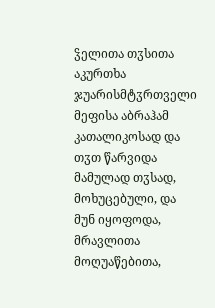ჴელითა თჳსითა აკურთხა ჯუარისმტჳრთველი მეფისა აბრაჰამ კათალიკოსად და თჳთ წარვიდა მამულად თჳსად, მოხუცებული, და მუნ იყოფოდა, მრავლითა მოღუაწებითა,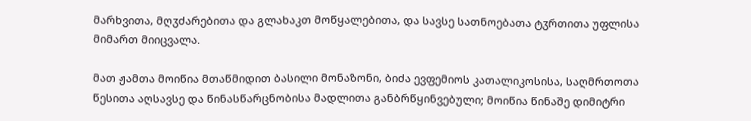მარხვითა, მღჳძარებითა და გლახაკთ მოწყალებითა, და სავსე სათნოებათა ტჳრთითა უფლისა მიმართ მიიცვალა.

მათ ჟამთა მოიწია მთაწმიდით ბასილი მონაზონი, ბიძა ევფემიოს კათალიკოსისა, საღმრთოთა წესითა აღსავსე და წინასწარცნობისა მადლითა განბრწყინვებული; მოიწია წინაშე დიმიტრი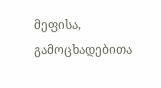მეფისა, გამოცხადებითა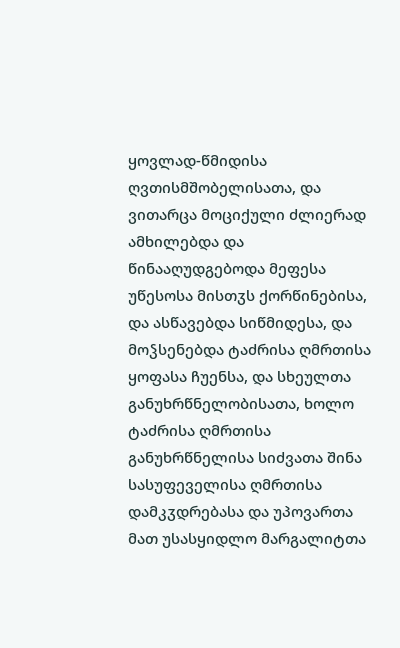ყოვლად-წმიდისა ღვთისმშობელისათა, და ვითარცა მოციქული ძლიერად ამხილებდა და წინააღუდგებოდა მეფესა უწესოსა მისთჳს ქორწინებისა, და ასწავებდა სიწმიდესა, და მოჴსენებდა ტაძრისა ღმრთისა ყოფასა ჩუენსა, და სხეულთა განუხრწნელობისათა, ხოლო ტაძრისა ღმრთისა განუხრწნელისა სიძვათა შინა სასუფეველისა ღმრთისა დამკჳდრებასა და უპოვართა მათ უსასყიდლო მარგალიტთა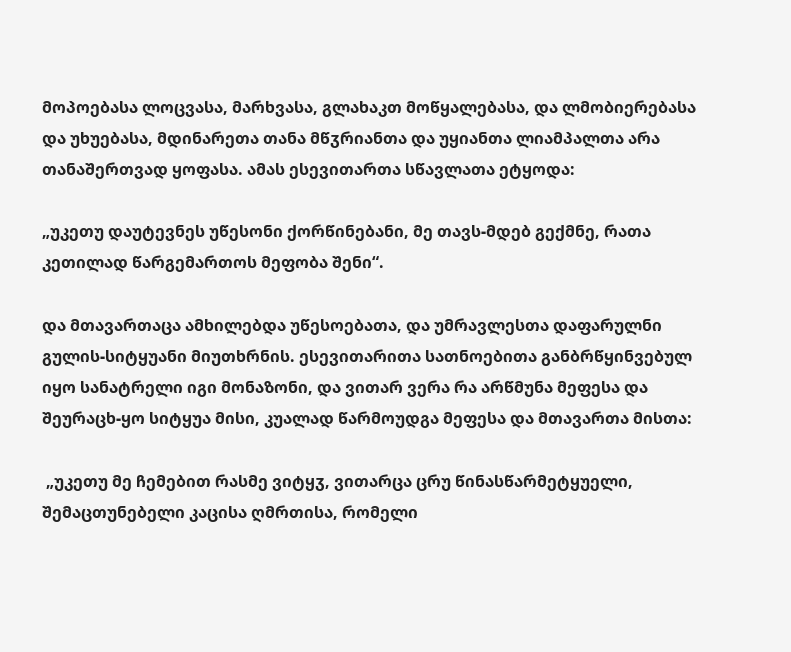მოპოებასა ლოცვასა, მარხვასა, გლახაკთ მოწყალებასა, და ლმობიერებასა და უხუებასა, მდინარეთა თანა მწჳრიანთა და უყიანთა ლიამპალთა არა თანაშერთვად ყოფასა. ამას ესევითართა სწავლათა ეტყოდა:

„უკეთუ დაუტევნეს უწესონი ქორწინებანი, მე თავს-მდებ გექმნე, რათა კეთილად წარგემართოს მეფობა შენი“.

და მთავართაცა ამხილებდა უწესოებათა, და უმრავლესთა დაფარულნი გულის-სიტყუანი მიუთხრნის. ესევითარითა სათნოებითა განბრწყინვებულ იყო სანატრელი იგი მონაზონი, და ვითარ ვერა რა არწმუნა მეფესა და შეურაცხ-ყო სიტყუა მისი, კუალად წარმოუდგა მეფესა და მთავართა მისთა:

 „უკეთუ მე ჩემებით რასმე ვიტყჳ, ვითარცა ცრუ წინასწარმეტყუელი, შემაცთუნებელი კაცისა ღმრთისა, რომელი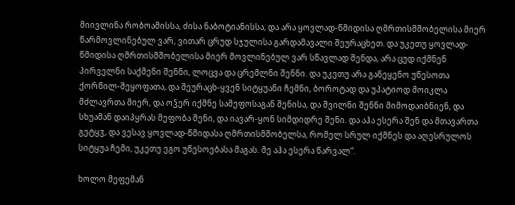მიივლინა რობოამისსა, ძისა ნაბოტიანისსა, და არა ყოვლად-წმიდისა ღმრთისმშობელისა მიერ წარმოვლინებულ ვარ, ვითარ ცრუდ სჯულისა გარდამავალი შეურაცხეთ. და უკეთუ ყოვლად-წმიდისა ღმრთისმშობელისა მიერ მოვლინებულ ვარ სწავლად შენდა, არა ცუდ იქმნენ პირველნი საქმენი შენნი, ლოცვა და ცრემლნი შენნი. და უკეთუ არა განეყენო უწესოთა ქორწილ-შეყოფათა, და შეურაცხ-ყვენ სიტყუანი ჩემნი, ბოროტად და უპატიოდ მოიკლა მძლავრთა მიერ, და ოჴერ იქმნე სამეფოსაგან შენისა, და შვილნი შენნი მიმოდაიბნიენ, და სხუამან დაიპყრას მეფობა შენი, და იავარ-ყონ სიმდიდრე შენი. და აჰა ესერა შენ და მთავართა გეტყჳ, და ვესავ ყოვლად-წმიდასა ღმრთისმშობელსა, რომელ სრულ იქმნეს და აღესრულოს სიტყუა ჩემი, უკეთუ ეგო უწესოებასა მაგას. მე აჰა ესერა წარვალ“.

ხოლო მეფემან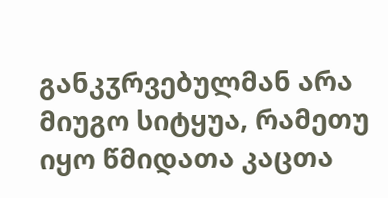განკჳრვებულმან არა მიუგო სიტყუა, რამეთუ იყო წმიდათა კაცთა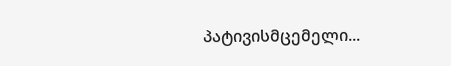პატივისმცემელი...